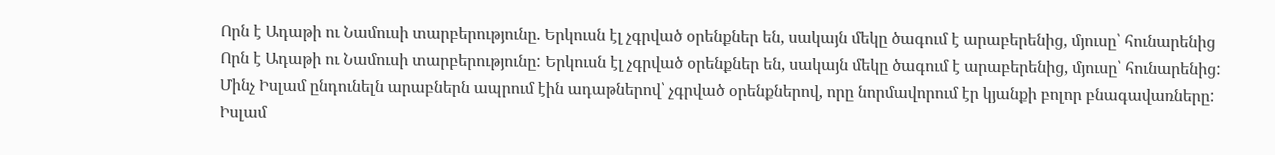Որն է Ադաթի ու Նամուսի տարբերությունը. Երկուսն էլ չգրված օրենքներ են, սակայն մեկը ծագում է արաբերենից, մյուսը՝ հունարենից
Որն է Ադաթի ու Նամուսի տարբերությունը: Երկուսն էլ չգրված օրենքներ են, սակայն մեկը ծագում է արաբերենից, մյուսը՝ հունարենից:
Մինչ Իսլամ ընդունելն արաբներն ապրում էին ադաթներով՝ չգրված օրենքներով, որը նորմավորում էր կյանքի բոլոր բնագավառները: Իսլամ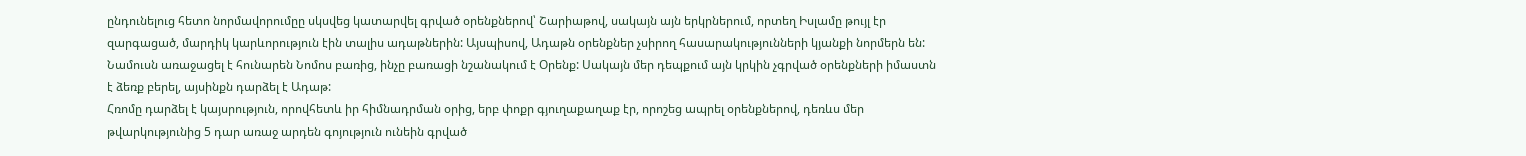ընդունելուց հետո նորմավորումըը սկսվեց կատարվել գրված օրենքներով՝ Շարիաթով, սակայն այն երկրներում, որտեղ Իսլամը թույլ էր զարգացած, մարդիկ կարևորություն էին տալիս ադաթներին: Այսպիսով, Ադաթն օրենքներ չսիրող հասարակությունների կյանքի նորմերն են:
Նամուսն առաջացել է հունարեն Նոմոս բառից, ինչը բառացի նշանակում է Օրենք: Սակայն մեր դեպքում այն կրկին չգրված օրենքների իմաստն է ձեռք բերել, այսինքն դարձել է Ադաթ:
Հռոմը դարձել է կայսրություն, որովհետև իր հիմնադրման օրից, երբ փոքր գյուղաքաղաք էր, որոշեց ապրել օրենքներով, դեռևս մեր թվարկությունից 5 դար առաջ արդեն գոյություն ունեին գրված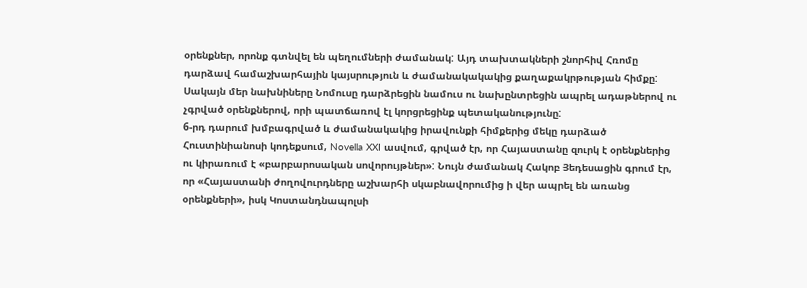օրենքներ, որոնք գտնվել են պեղումների ժամանակ: Այդ տախտակների շնորհիվ Հռոմը դարձավ համաշխարհային կայսրություն և ժամանակակակից քաղաքակրթության հիմքը:
Սակայն մեր նախնիները Նոմուսը դարձրեցին նամուս ու նախընտրեցին ապրել ադաթներով ու չգրված օրենքներով, որի պատճառով էլ կորցրեցինք պետականությունը:
6-րդ դարում խմբագրված և ժամանակակից իրավունքի հիմքերից մեկը դարձած Հուստինիանոսի կոդեքսում, Novella XXI ասվում, գրված էր, որ Հայաստանը զուրկ է օրենքներից ու կիրառում է «բարբարոսական սովորույթներ»: Նույն ժամանակ Հակոբ Յեդեսացին գրում էր, որ «Հայաստանի ժողովուրդները աշխարհի սկաբնավորումից ի վեր ապրել են առանց օրենքների», իսկ Կոստանդնապոլսի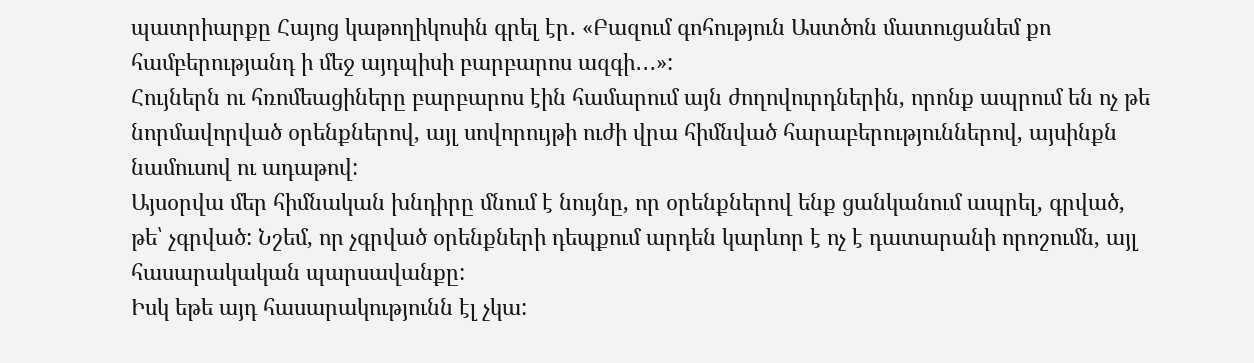պատրիարքը Հայոց կաթողիկոսին գրել էր․ «Բազում գոհություն Աստծոն մատուցանեմ քո համբերությանդ ի մեջ այդպիսի բարբարոս ազգի․․․»:
Հույներն ու հռոմեացիները բարբարոս էին համարում այն ժողովուրդներին, որոնք ապրում են ոչ թե նորմավորված օրենքներով, այլ սովորույթի ուժի վրա հիմնված հարաբերություններով, այսինքն նամուսով ու ադաթով:
Այսօրվա մեր հիմնական խնդիրը մնում է նույնը, որ օրենքներով ենք ցանկանում ապրել, գրված, թե՝ չգրված: Նշեմ, որ չգրված օրենքների դեպքում արդեն կարևոր է ոչ է դատարանի որոշումն, այլ հասարակական պարսավանքը:
Իսկ եթե այդ հասարակությունն էլ չկա: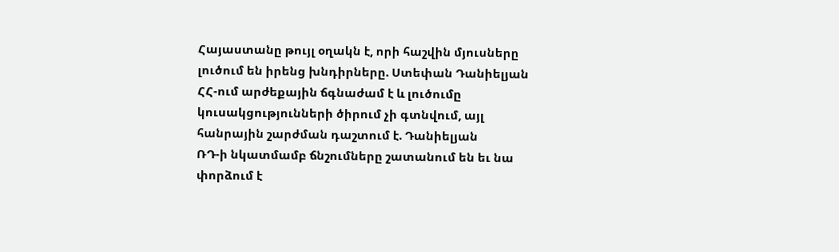Հայաստանը թույլ օղակն է, որի հաշվին մյուսները լուծում են իրենց խնդիրները. Ստեփան Դանիելյան
ՀՀ-ում արժեքային ճգնաժամ է և լուծումը կուսակցությունների ծիրում չի գտնվում, այլ հանրային շարժման դաշտում է. Դանիելյան
ՌԴ-ի նկատմամբ ճնշումները շատանում են եւ նա փորձում է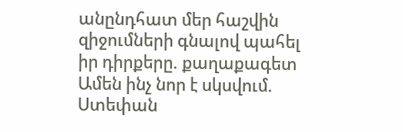անընդհատ մեր հաշվին զիջումների գնալով պահել իր դիրքերը. քաղաքագետ
Ամեն ինչ նոր է սկսվում. Ստեփան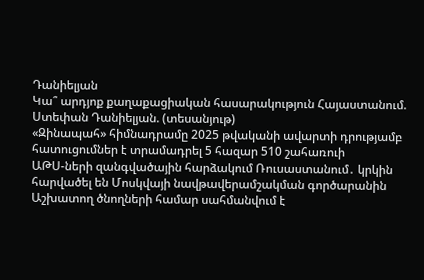Դանիելյան
Կա՞ արդյոք քաղաքացիական հասարակություն Հայաստանում. Ստեփան Դանիելյան. (տեսանյութ)
«Զինապահ» հիմնադրամը 2025 թվականի ավարտի դրությամբ հատուցումներ է տրամադրել 5 հազար 510 շահառուի
ԱԹՍ-ների զանգվածային հարձակում Ռուսաստանում․ կրկին հարվածել են Մոսկվայի նավթավերամշակման գործարանին
Աշխատող ծնողների համար սահմանվում է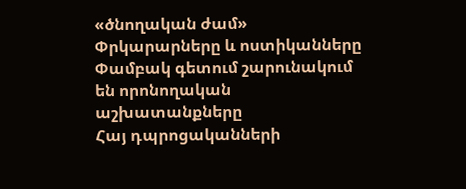«ծնողական ժամ»
Փրկարարները և ոստիկանները Փամբակ գետում շարունակում են որոնողական աշխատանքները
Հայ դպրոցականների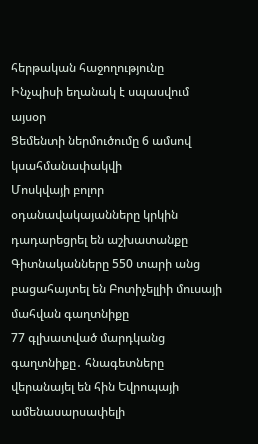հերթական հաջողությունը
Ինչպիսի եղանակ է սպասվում այսօր
Ցեմենտի ներմուծումը 6 ամսով կսահմանափակվի
Մոսկվայի բոլոր օդանավակայանները կրկին դադարեցրել են աշխատանքը
Գիտնականները 550 տարի անց բացահայտել են Բոտիչելլիի մուսայի մահվան գաղտնիքը
77 գլխատված մարդկանց գաղտնիքը․ հնագետները վերանայել են հին Եվրոպայի ամենասարսափելի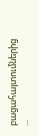բացահայտումներից ...